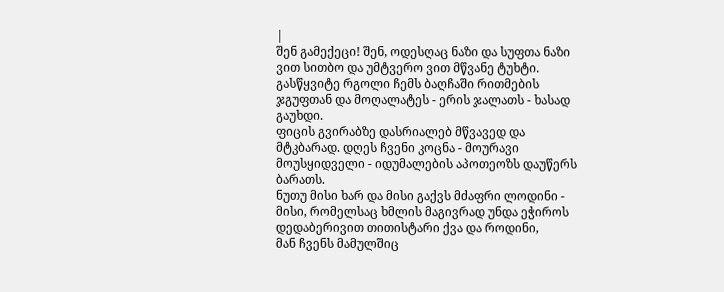|
შენ გამექეცი! შენ, ოდესღაც ნაზი და სუფთა ნაზი ვით სითბო და უმტვერო ვით მწვანე ტუხტი. გასწყვიტე რგოლი ჩემს ბაღჩაში რითმების ჯგუფთან და მოღალატეს - ერის ჯალათს - ხასად გაუხდი.
ფიცის გვირაბზე დასრიალებ მწვავედ და მტკბარად. დღეს ჩვენი კოცნა - მოურავი მოუსყიდველი - იდუმალების აპოთეოზს დაუწერს ბარათს.
ნუთუ მისი ხარ და მისი გაქვს მძაფრი ლოდინი - მისი, რომელსაც ხმლის მაგივრად უნდა ეჭიროს დედაბერივით თითისტარი ქვა და როდინი,
მან ჩვენს მამულშიც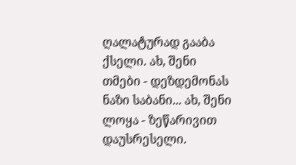ღალატურად გააბა ქსელი. ახ, შენი თმები - დეზდემონას ნაზი საბანი... ახ, შენი ლოყა - ზეწარივით დაუსრესელი.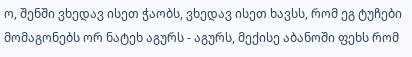ო, შენში ვხედავ ისეთ ჭაობს, ვხედავ ისეთ ხავსს, რომ ეგ ტუჩები მომაგონებს ორ ნატეხ აგურს - აგურს, მექისე აბანოში ფეხს რომ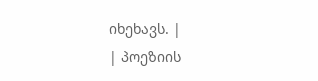იხეხავს. |
| პოეზიის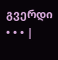გვერდი • • • |